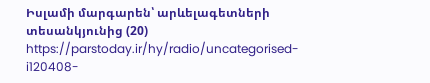Իսլամի մարգարեն՝ արևելագետների տեսանկյունից (20)
https://parstoday.ir/hy/radio/uncategorised-i120408-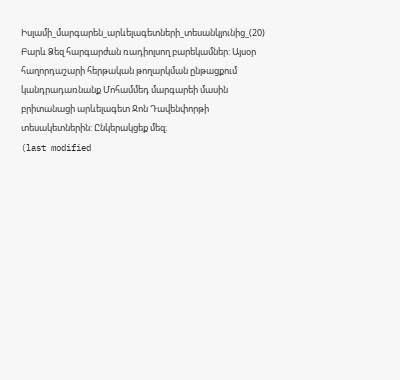Իսլամի_մարգարեն_արևելագետների_տեսանկյունից_(20)
Բարև Ձեզ հարգարժան ռադիոլսող բարեկամներ: Այսօր հաղորդաշարի հերթական թողարկման ընթացքում կանդրադառնանք Մոհամմեդ մարգարեի մասին բրիտանացի արևելագետ Ջոն Դավենփորթի տեսակետներին: Ընկերակցեք մեզ։
(last modified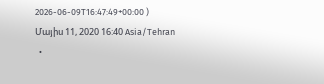2026-06-09T16:47:49+00:00 )
Մայիս 11, 2020 16:40 Asia/Tehran
  •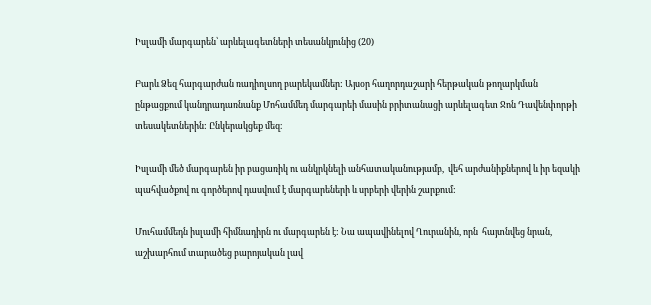Իսլամի մարգարեն՝ արևելագետների տեսանկյունից (20)

Բարև Ձեզ հարգարժան ռադիոլսող բարեկամներ: Այսօր հաղորդաշարի հերթական թողարկման ընթացքում կանդրադառնանք Մոհամմեդ մարգարեի մասին բրիտանացի արևելագետ Ջոն Դավենփորթի տեսակետներին: Ընկերակցեք մեզ։

Իսլամի մեծ մարգարեն իր բացառիկ ու անկրկնելի անհատականությամբ,  վեհ արժանիքներով և իր եզակի պահվածքով ու գործերով դասվում է մարգարեների և սրբերի վերին շարքում:

Մուհամմեդն իսլամի հիմնադիրն ու մարգարեն է: Նա ապավինելով Ղուրանին, որն  հայտնվեց նրան, աշխարհում տարածեց բարոյական լավ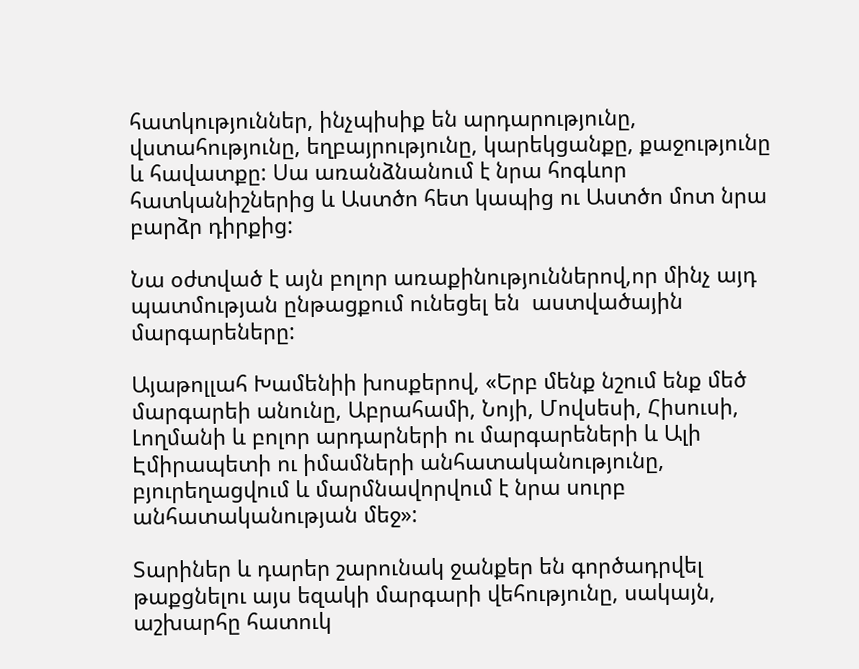հատկություններ, ինչպիսիք են արդարությունը, վստահությունը, եղբայրությունը, կարեկցանքը, քաջությունը և հավատքը: Սա առանձնանում է նրա հոգևոր հատկանիշներից և Աստծո հետ կապից ու Աստծո մոտ նրա բարձր դիրքից:

Նա օժտված է այն բոլոր առաքինություններով,որ մինչ այդ պատմության ընթացքում ունեցել են  աստվածային մարգարեները:

Այաթոլլահ Խամենիի խոսքերով, «Երբ մենք նշում ենք մեծ մարգարեի անունը, Աբրահամի, Նոյի, Մովսեսի, Հիսուսի, Լողմանի և բոլոր արդարների ու մարգարեների և Ալի Էմիրապետի ու իմամների անհատականությունը, բյուրեղացվում և մարմնավորվում է նրա սուրբ անհատականության մեջ»:

Տարիներ և դարեր շարունակ ջանքեր են գործադրվել թաքցնելու այս եզակի մարգարի վեհությունը, սակայն, աշխարհը հատուկ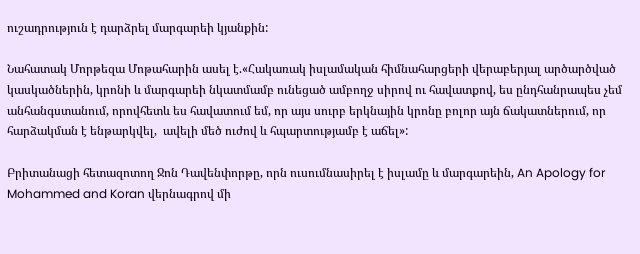ուշադրություն է դարձրել մարգարեի կյանքին:

Նահատակ Մորթեզա Մոթահարին ասել է.«Հակառակ իսլամական հիմնահարցերի վերաբերյալ արծարծված կասկածներին, կրոնի և մարգարեի նկատմամբ ունեցած ամբողջ սիրով ու հավատքով, ես ընդհանրապես չեմ անհանգստանում, որովհետև ես հավատում եմ, որ այս սուրբ երկնային կրոնը բոլոր այն ճակատներում, որ հարձակման է ենթարկվել,  ավելի մեծ ուժով և հպարտությամբ է աճել»:

Բրիտանացի հետազոտող Ջոն Դավենփորթը, որն ուսումնասիրել է իսլամը և մարգարեին, An Apology for  Mohammed and Koran վերնագրով մի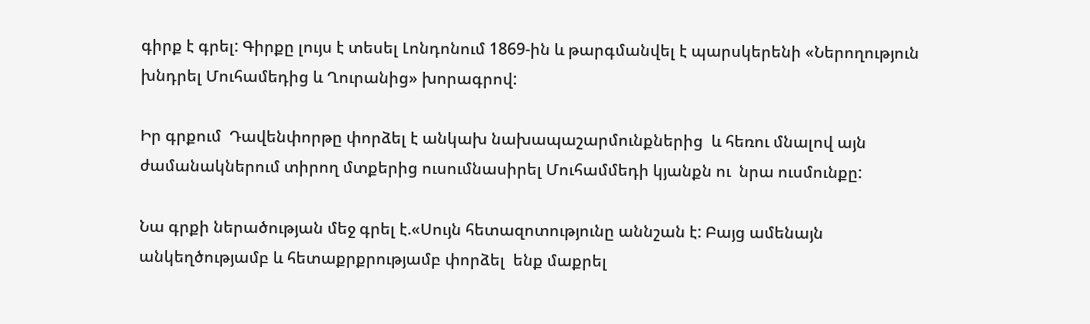գիրք է գրել: Գիրքը լույս է տեսել Լոնդոնում 1869-ին և թարգմանվել է պարսկերենի «Ներողություն խնդրել Մուհամեդից և Ղուրանից» խորագրով:

Իր գրքում  Դավենփորթը փորձել է անկախ նախապաշարմունքներից  և հեռու մնալով այն ժամանակներում տիրող մտքերից ուսումնասիրել Մուհամմեդի կյանքն ու  նրա ուսմունքը:

Նա գրքի ներածության մեջ գրել է.«Սույն հետազոտությունը աննշան է: Բայց ամենայն անկեղծությամբ և հետաքրքրությամբ փորձել  ենք մաքրել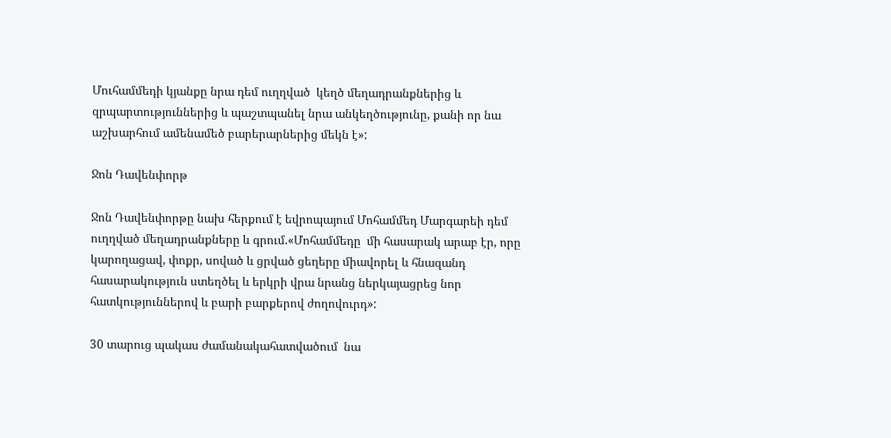Մուհամմեդի կյանքը նրա դեմ ուղղված  կեղծ մեղադրանքներից և զրպարտություններից և պաշտպանել նրա անկեղծությունը, քանի որ նա աշխարհում ամենամեծ բարերարներից մեկն է»:

Ջոն Դավենփորթ

Ջոն Դավենփորթը նախ հերքում է եվրոպայում Մոհամմեդ Մարգարեի դեմ ուղղված մեղադրանքները և գրում.«Մոհամմեդը  մի հասարակ արաբ էր, որը կարողացավ, փոքր, սոված և ցրված ցեղերը միավորել և հնազանդ հասարակություն ստեղծել և երկրի վրա նրանց ներկայացրեց նոր հատկություններով և բարի բարքերով ժողովուրդ»:

30 տարուց պակաս ժամանակահատվածում  նա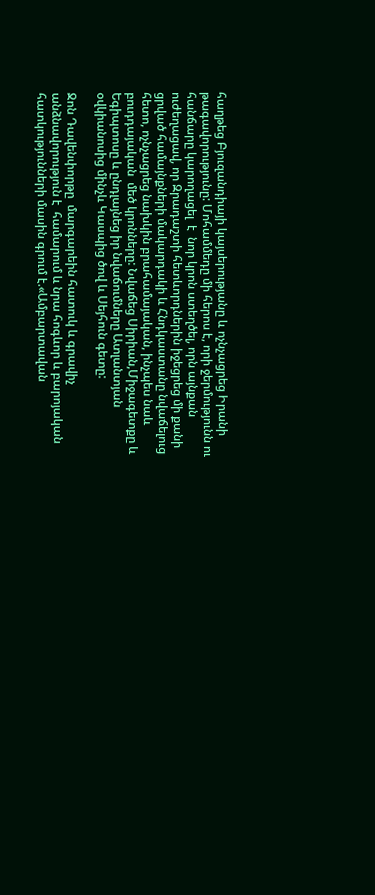հաղթեց Բյուզանդիայի կայսերությանը և ոչնչացրեց Իրանի թագավորությունը: Մոհամմեդը մի հերոս է, որի ջերմությունն ու հանճարը կարողացել  է  նոր կրոն ստեղծել, որն այնքան ուժեղացավ, որ Զրադաշտի հետևորդներին իջեցրեց մի քանի ցրված համայնքների մակարդակի և Հնդկաստանը նվաճելուց հետո, ոչնչացրեց նախկին բրահամայական, ինչպես նաև բուդդայական  մեծ կրոնները: Նվաճեց Սիրիան,Միջագետքը և Եգիպտոսը և ընդլայնեց իր նվաճումները Ատլանտյան օվկիանոսից մինչև Կասպից ծով և Սեյհուն գետը:

Ջոն Դավենփորթը  մարգարեին հատուկ և գրավիչ անձնավորություն է  համարում և նրա հոգևոր և բարոյական հատկությունների մասին գրում է.«Ամբարտավան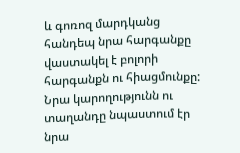և գոռոզ մարդկանց հանդեպ նրա հարգանքը վաստակել է բոլորի հարգանքն ու հիացմունքը: Նրա կարողությունն ու տաղանդը նպաստում էր նրա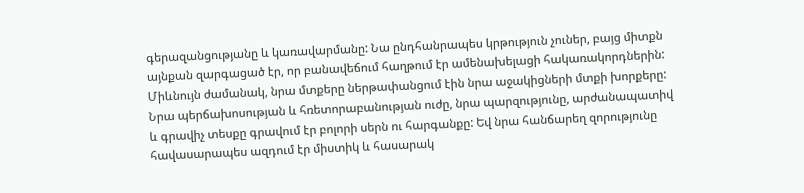գերազանցությանը և կառավարմանը: Նա ընդհանրապես կրթություն չուներ, բայց միտքն այնքան զարգացած էր, որ բանավեճում հաղթում էր ամենախելացի հակառակորդներին: Միևնույն ժամանակ, նրա մտքերը ներթափանցում էին նրա աջակիցների մտքի խորքերը: Նրա պերճախոսության և հռետորաբանության ուժը, նրա պարզությունը, արժանապատիվ և գրավիչ տեսքը գրավում էր բոլորի սերն ու հարգանքը: Եվ նրա հանճարեղ զորությունը  հավասարապես ազդում էր միստիկ և հասարակ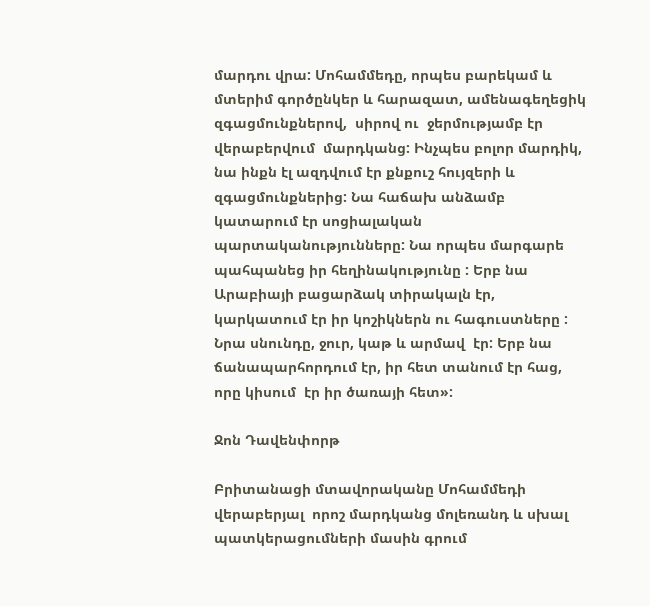մարդու վրա: Մոհամմեդը, որպես բարեկամ և մտերիմ գործընկեր և հարազատ, ամենագեղեցիկ զգացմունքներով,  սիրով ու  ջերմությամբ էր վերաբերվում  մարդկանց: Ինչպես բոլոր մարդիկ, նա ինքն էլ ազդվում էր քնքուշ հույզերի և զգացմունքներից: Նա հաճախ անձամբ կատարում էր սոցիալական պարտականությունները: Նա որպես մարգարե պահպանեց իր հեղինակությունը : Երբ նա Արաբիայի բացարձակ տիրակալն էր,  կարկատում էր իր կոշիկներն ու հագուստները : Նրա սնունդը, ջուր, կաթ և արմավ  էր: Երբ նա ճանապարհորդում էր, իր հետ տանում էր հաց, որը կիսում  էր իր ծառայի հետ»:

Ջոն Դավենփորթ

Բրիտանացի մտավորականը Մոհամմեդի  վերաբերյալ  որոշ մարդկանց մոլեռանդ և սխալ պատկերացումների մասին գրում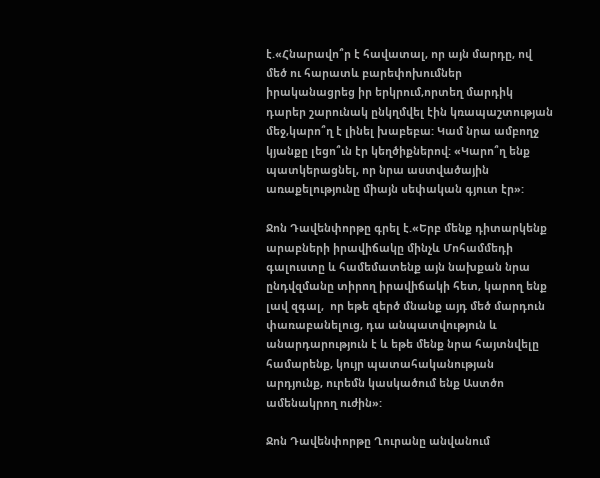է.«Հնարավո՞ր է հավատալ, որ այն մարդը, ով մեծ ու հարատև բարեփոխումներ իրականացրեց իր երկրում,որտեղ մարդիկ դարեր շարունակ ընկղմվել էին կռապաշտության մեջ,կարո՞ղ է լինել խաբեբա: Կամ նրա ամբողջ կյանքը լեցո՞ւն էր կեղծիքներով: «Կարո՞ղ ենք պատկերացնել, որ նրա աստվածային առաքելությունը միայն սեփական գյուտ էր»:

Ջոն Դավենփորթը գրել է.«Երբ մենք դիտարկենք արաբների իրավիճակը մինչև Մոհամմեդի գալուստը և համեմատենք այն նախքան նրա ընդվզմանը տիրող իրավիճակի հետ, կարող ենք լավ զգալ,  որ եթե զերծ մնանք այդ մեծ մարդուն փառաբանելուց, դա անպատվություն և անարդարություն է և եթե մենք նրա հայտնվելը համարենք, կույր պատահականության արդյունք, ուրեմն կասկածում ենք Աստծո ամենակրող ուժին»:

Ջոն Դավենփորթը Ղուրանը անվանում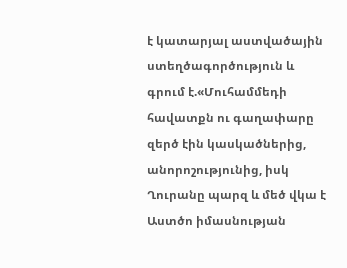է կատարյալ աստվածային ստեղծագործություն և  գրում է.«Մուհամմեդի հավատքն ու գաղափարը  զերծ էին կասկածներից, անորոշությունից, իսկ Ղուրանը պարզ և մեծ վկա է Աստծո իմասնության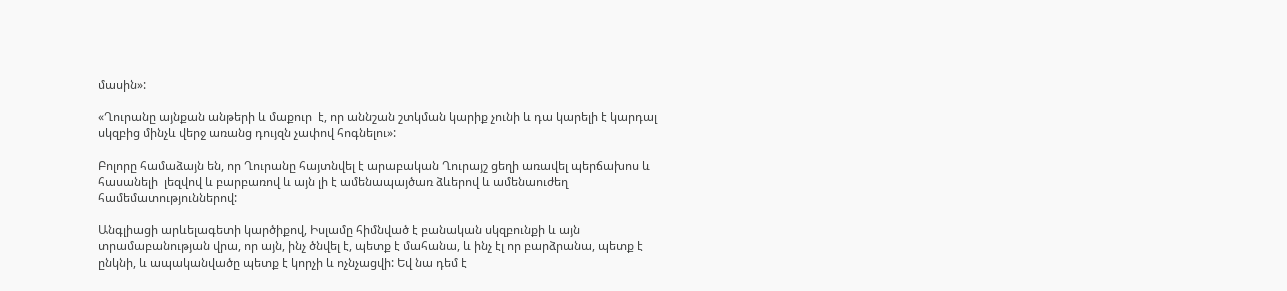մասին»:

«Ղուրանը այնքան անթերի և մաքուր  է, որ աննշան շտկման կարիք չունի և դա կարելի է կարդալ սկզբից մինչև վերջ առանց դույզն չափով հոգնելու»:

Բոլորը համաձայն են, որ Ղուրանը հայտնվել է արաբական Ղուրայշ ցեղի առավել պերճախոս և հասանելի  լեզվով և բարբառով և այն լի է ամենապայծառ ձևերով և ամենաուժեղ համեմատություններով:

Անգլիացի արևելագետի կարծիքով, Իսլամը հիմնված է բանական սկզբունքի և այն տրամաբանության վրա, որ այն, ինչ ծնվել է, պետք է մահանա, և ինչ էլ որ բարձրանա, պետք է ընկնի, և ապականվածը պետք է կորչի և ոչնչացվի: Եվ նա դեմ է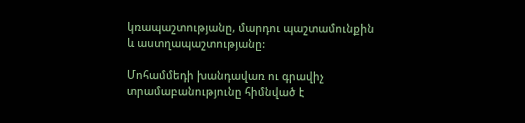կռապաշտությանը, մարդու պաշտամունքին և աստղապաշտությանը:

Մոհամմեդի խանդավառ ու գրավիչ   տրամաբանությունը հիմնված է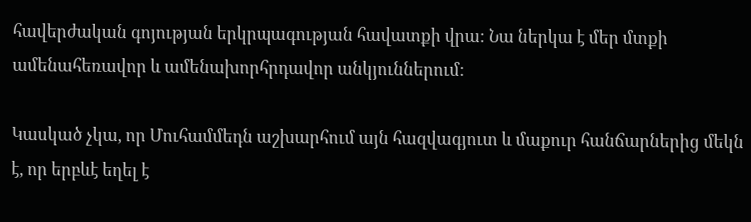հավերժական գոյության երկրպագության հավատքի վրա: Նա ներկա է մեր մտքի ամենահեռավոր և ամենախորհրդավոր անկյուններում:

Կասկած չկա, որ Մուհամմեդն աշխարհում այն հազվագյուտ և մաքուր հանճարներից մեկն է, որ երբևէ եղել է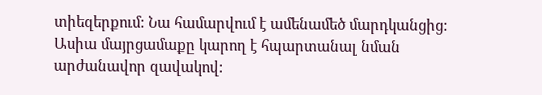տիեզերքում: Նա համարվում է ամենամեծ մարդկանցից: Ասիա մայրցամաքը կարող է հպարտանալ նման արժանավոր զավակով: